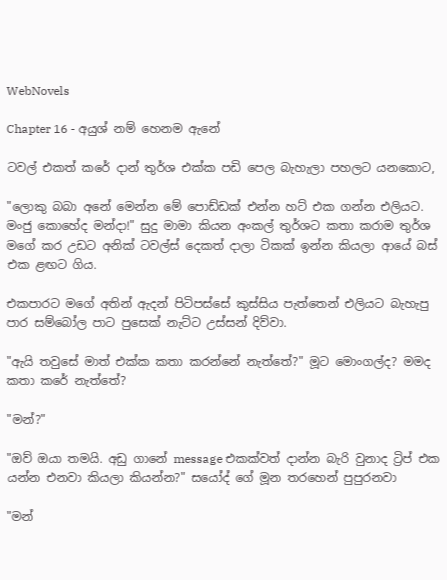WebNovels

Chapter 16 - අයුශ් නම් හෙනම ඇනේ

ටවල් එකත් කරේ දාන් තුර්ශ එක්ක පඩි පෙල බැහැලා පහලට යනකොට,

"ලොකු බබා අනේ මෙන්න මේ පොඩ්ඩක් එන්න හට් එක ගන්න එලියට. මංජු කොහේද මන්දා!" සුදු මාමා කියන අංකල් තුර්ශට කතා කරාම තුර්ශ මගේ කර උඩට අනික් ටවල්ස් දෙකත් දාලා ටිකක් ඉන්න කියලා ආයේ බස් එක ළඟට ගිය.

එකපාරට මගේ අතින් ඇදන් පිටිපස්සේ කුස්සිය පැත්තෙන් එලියට බැහැපු පාර සම්බෝල පාට පුසෙක් නැට්ට උස්සන් දිව්වා.

"ඇයි තවුසේ මාත් එක්ක කතා කරන්නේ නැත්තේ?" මූට මොංගල්ද? මමද කතා කරේ නැත්තේ?

"මන්?"

"ඔව් ඔයා තමයි. අඩු ගානේ message එකක්වත් දාන්න බැරි වුනාද ට්‍රිප් එක යන්න එනවා කියලා කියන්න?" සයෝද් ගේ මූන තරහෙන් පුපුරනවා

"මන්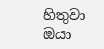හිතුවා ඔයා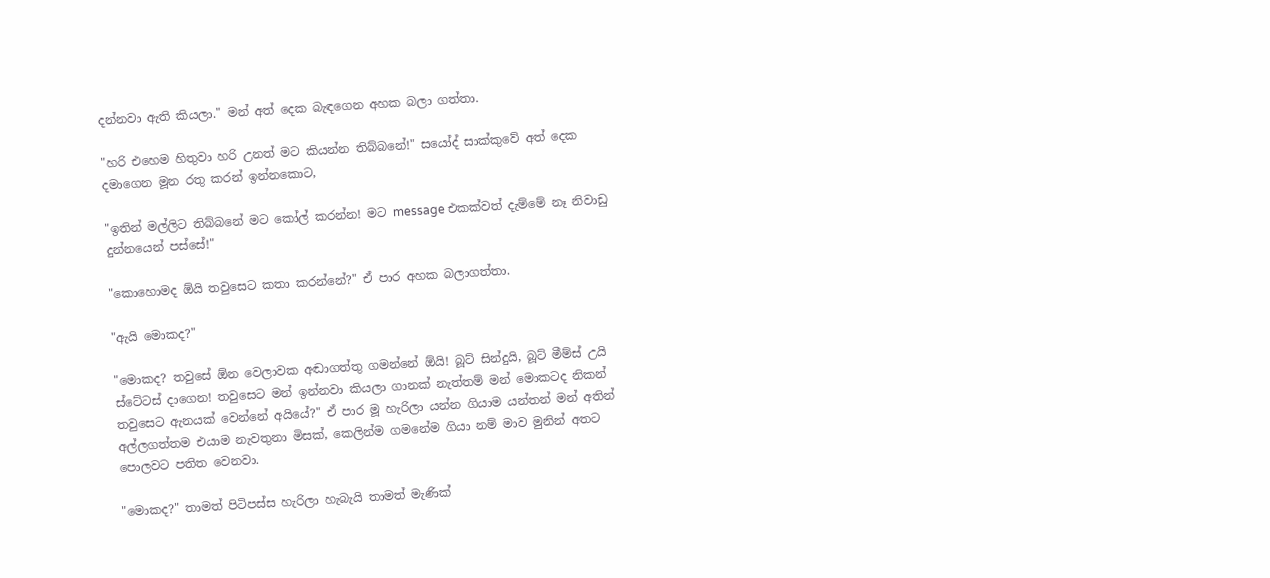දන්නවා ඇති කියලා." මන් අත් දෙක බැඳගෙන අහක බලා ගත්තා.

"හරි එහෙම හිතුවා හරි උනත් මට කියන්න තිබ්බනේ!" සයෝද් සාක්කුවේ අත් දෙක දමාගෙන මූන රතු කරන් ඉන්නකොට,

"ඉතින් මල්ලිට තිබ්බනේ මට කෝල් කරන්න! මට message එකක්වත් දැම්මේ නෑ නිවාඩු දුන්නයෙන් පස්සේ!"

"කොහොමද ඕයි තවුසෙට කතා කරන්නේ?" ඒ පාර අහක බලාගත්තා.

"ඇයි මොකද?"

"මොකද? තවුසේ ඕන වෙලාවක අඬාගත්තු ගමන්නේ ඕයි! බූට් සින්දුයි, බූට් මීම්ස් උයි ස්ටේටස් දාගෙන! තවුසෙට මන් ඉන්නවා කියලා ගානක් නැත්තම් මන් මොකටද නිකන් තවුසෙට ඇනයක් වෙන්නේ අයියේ?" ඒ පාර මූ හැරිලා යන්න ගියාම යන්තන් මන් අතින් අල්ලගත්තම එයාම නැවතුනා මිසක්, කෙලින්ම ගමනේම ගියා නම් මාව මුනින් අතට පොලවට පතිත වෙනවා.

"මොකද?" තාමත් පිටිපස්ස හැරිලා හැබැයි තාමත් මැණික්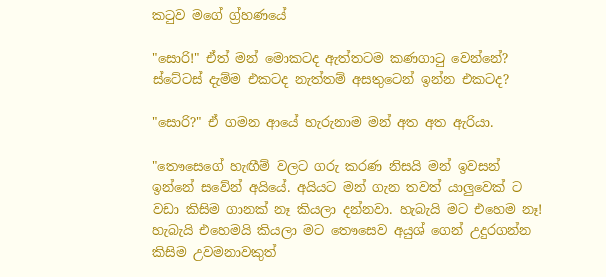කටුව මගේ ග්‍ර්හණයේ

"සොරි!" ඒත් මන් මොකටද ඇත්තටම කණගාටු වෙන්නේ? ස්ටේටස් දැම්ම එකටද නැත්තම් අසතුටෙන් ඉන්න එකටද?

"සොරි?" ඒ ගමන ආයේ හැරුනාම මන් අත අත ඇරියා.

"තෞසෙගේ හැඟීම් වලට ගරු කරණ නිසයි මන් ඉවසන් ඉන්නේ සවේන් අයියේ. අයියට මන් ගැන තවත් යාලුවෙක් ට වඩා කිසිම ගානක් නෑ කියලා දන්නවා. හැබැයි මට එහෙම නෑ! හැබැයි එහෙමයි කියලා මට තෞසෙව අයුශ් ගෙන් උදුරගන්න කිසිම උවමනාවකුත්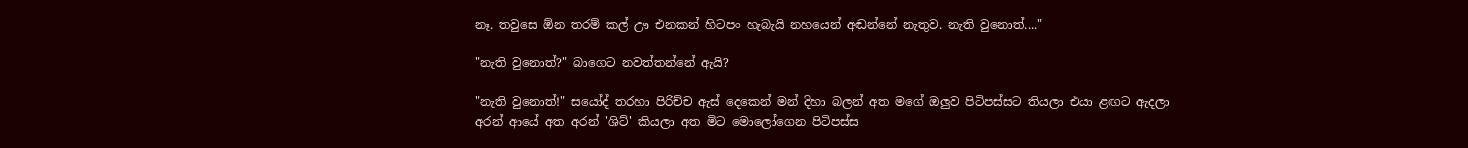නෑ. තවුසෙ ඕන තරම් කල් ඌ එනකන් හිටපං හැබැයි නහයෙන් අඬන්නේ නැතුව. නැති වුනොත්...."

"නැති වුනොත්?" බාගෙට නවත්තන්නේ ඇයි?

"නැති වුනොත්!" සයෝද් තරහා පිරිච්ච ඇස් දෙකෙන් මන් දිහා බලන් අත මගේ ඔලුව පිටිපස්සට තියලා එයා ළඟට ඇදලා අරන් ආයේ අත අරන් 'ශිට්' කියලා අත මිට මොලෝගෙන පිටිපස්ස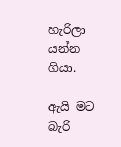හැරිලා යන්න ගියා.

ඇයි මට බැරි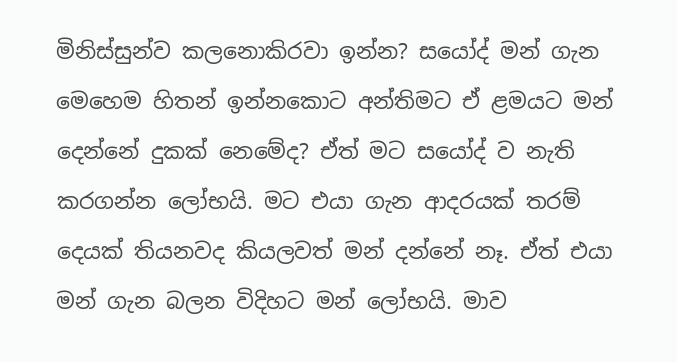මිනිස්සුන්ව කලනොකිරවා ඉන්න? සයෝද් මන් ගැන මෙහෙම හිතන් ඉන්නකොට අන්තිමට ඒ ළමයට මන් දෙන්නේ දුකක් නෙමේද? ඒත් මට සයෝද් ව නැති කරගන්න ලෝභයි. මට එයා ගැන ආදරයක් තරම් දෙයක් තියනවද කියලවත් මන් දන්නේ නෑ. ඒත් එයා මන් ගැන බලන විදිහට මන් ලෝභයි. මාව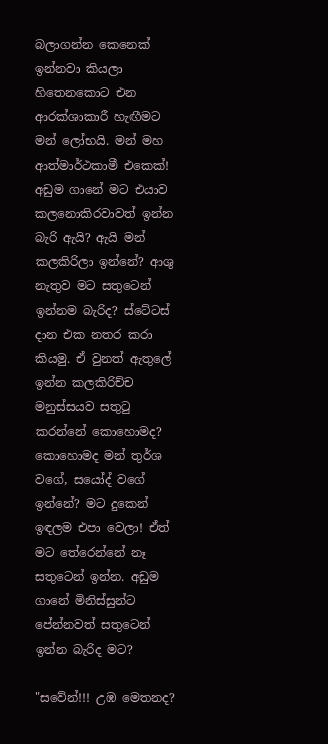බලාගන්න කෙනෙක් ඉන්නවා කියලා හිතෙනකොට එන ආරක්ශාකාරී හැඟීමට මන් ලෝභයි. මන් මහ ආත්මාර්ථකාමී එකෙක්! අඩුම ගානේ මට එයාව කලනොකිරවාවත් ඉන්න බැරි ඇයි? ඇයි මන් කලකිරිලා ඉන්නේ? ආශු නැතුව මට සතුටෙන් ඉන්නම බැරිද? ස්ටේටස් දාන එක නතර කරා කියමු. ඒ වුනත් ඇතුලේ ඉන්න කලකිරිච්ච මනුස්සයව සතුටු කරන්නේ කොහොමද? කොහොමද මන් තුර්ශ වගේ, සයෝද් වගේ ඉන්නේ? මට දුකෙන් ඉඳලම එපා වෙලා! ඒත් මට තේරෙන්නේ නෑ සතුටෙන් ඉන්න. අඩුම ගානේ මිනිස්සුන්ට පේන්නවත් සතුටෙන් ඉන්න බැරිද මට?

"සවේන්!!! උඹ මෙතනද?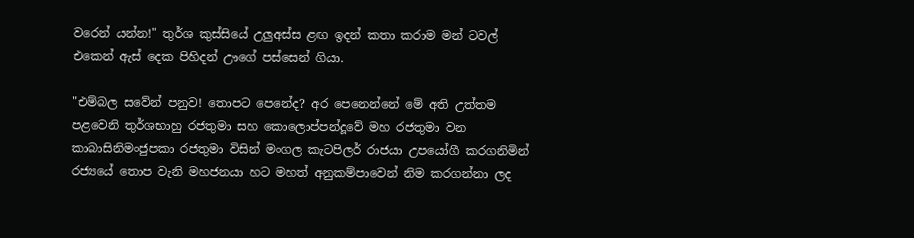වරෙන් යන්න!" තුර්ශ කුස්සියේ උලුඅස්ස ළඟ ඉදන් කතා කරාම මන් ටවල් එකෙන් ඇස් දෙක පිහිදන් ඌගේ පස්සෙන් ගියා.

"එම්බල සවේන් පනුව! තොපට පෙනේද? අර පෙනෙන්නේ මේ අති උත්තම පළවෙනි තුර්ශභාහු රජතුමා සහ කොලොප්පන්දූවේ මහ රජතුමා වන කාබාසිනිමංජුපකා රජතුමා විසින් මංගල කැටපිලර් රාජයා උපයෝගී කරගනිමින් රජ්‍යයේ තොප වැනි මහජනයා හට මහත් අනුකම්පාවෙන් නිම කරගන්නා ලද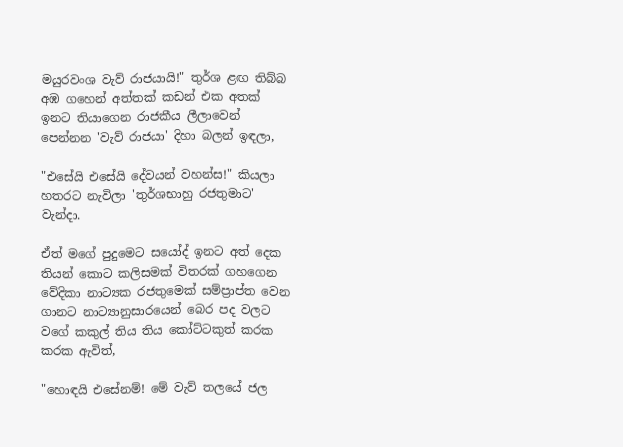මයුරවංශ වැව් රාජයායි!" තුර්ශ ළඟ තිබ්බ අඹ ගහෙන් අත්තක් කඩන් එක අතක් ඉනට තියාගෙන රාජකීය ලීලාවෙන් පෙන්නන 'වැව් රාජයා' දිහා බලන් ඉඳලා,

"එසේයි එසේයි දේවයන් වහන්ස!" කියලා හතරට නැවිලා 'තුර්ශභාහු රජතුමාට' වැන්දා.

ඒත් මගේ පුදුමෙට සයෝද් ඉනට අත් දෙක තියන් කොට කලිසමක් විතරක් ගහගෙන වේදිකා නාට්‍යක රජතුමෙක් සම්ප්‍රාප්ත වෙන ගානට නාට්‍යානුසාරයෙන් බෙර පද වලට වගේ කකුල් තිය තිය කෝට්ටකුත් කරක කරක ඇවිත්,

"හොඳයි එසේනම්! මේ වැව් තලයේ ජල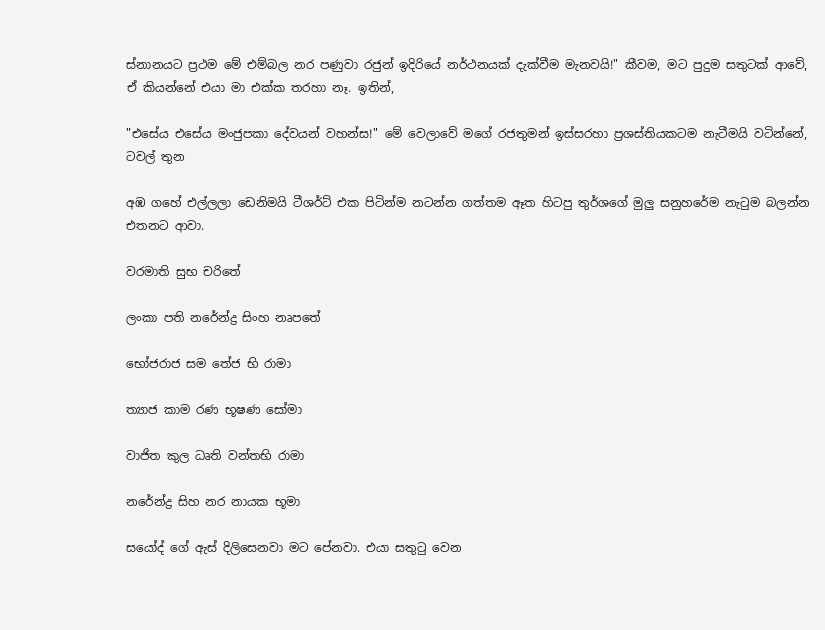ස්නානයට ප්‍රථම මේ එම්බල නර පණුවා රජුන් ඉදිරියේ නර්ථනයක් දැක්වීම මැනවයි!" කීවම, මට පුදුම සතුටක් ආවේ, ඒ කියන්නේ එයා මා එක්ක තරහා නෑ. ඉතින්,

"එසේය එසේය මංජුපකා දේවයන් වහන්ස!" මේ වෙලාවේ මගේ රජතුමන් ඉස්සරහා ප්‍රශස්තියකටම නැටීමයි වටින්නේ, ටවල් තුන

අඹ ගහේ එල්ලලා ඩෙනිමයි ටීශර්ට් එක පිටින්ම නටන්න ගත්තම ඈත හිටපු තුර්ශගේ මුලු සනුහරේම නැටුම බලන්න එතනට ආවා.

වරමාති සුභ චරිතේ

ලංකා පති නරේන්ද්‍ර සිංහ නෘපතේ

භෝජරාජ සම තේජ භි රාමා

ත්‍යාජ කාම රණ භූෂණ සෝමා

වාජිත කුල ධෘති වන්තභි රාමා

නරේන්ද්‍ර සිහ නර නායක භූමා

සයෝද් ගේ ඇස් දිලිසෙනවා මට පේනවා. එයා සතුටු වෙන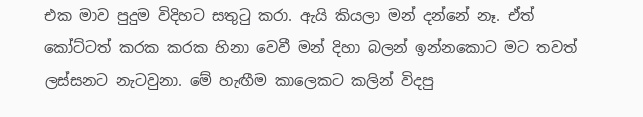එක මාව පුදුම විදිහට සතුටු කරා. ඇයි කියලා මන් දන්නේ නෑ. ඒත් කෝට්ටත් කරක කරක හිනා වෙවී මන් දිහා බලන් ඉන්නකොට මට තවත් ලස්සනට නැටවුනා. මේ හැඟීම කාලෙකට කලින් විදපු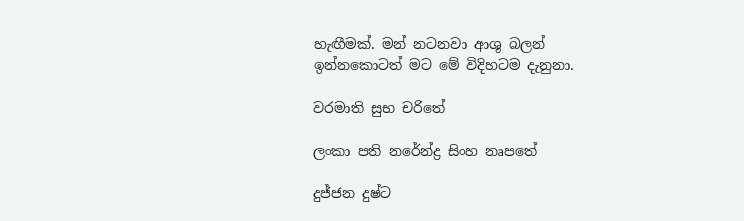හැඟීමක්. මන් නටනවා ආශු බලන් ඉන්නකොටත් මට මේ විදිහටම දැනුනා.

වරමාති සුභ චරිතේ

ලංකා පති නරේන්ද්‍ර සිංහ නෘපතේ

දුජ්ජන දුෂ්ට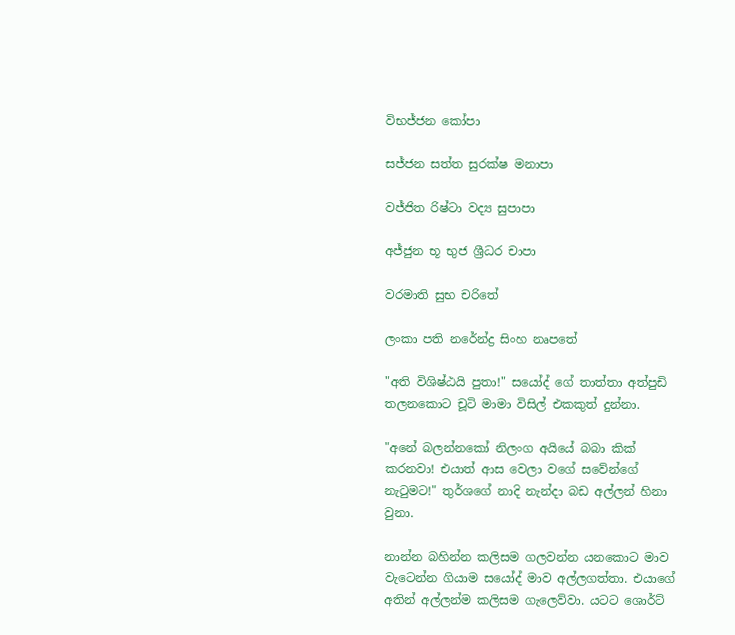විභජ්ජන කෝපා

සජ්ජන සත්ත සුරක්ෂ මනාපා

වජ්ජිත රිෂ්ටා වද්‍ය සුපාපා

අජ්ජුන භූ භුජ ශ්‍රීධර චාපා

වරමාති සුභ චරිතේ

ලංකා පති නරේන්ද්‍ර සිංහ නෘපතේ

"අති විශිෂ්ඨයි පුතා!" සයෝද් ගේ තාත්තා අත්පුඩි තලනකොට චූටි මාමා විසිල් එකකුත් දුන්නා.

"අනේ බලන්නකෝ නිලංග අයියේ බබා කික් කරනවා! එයාත් ආස වෙලා වගේ සවේන්ගේ නැටුමට!" තුර්ශගේ නාදි නැන්දා බඩ අල්ලන් හිනා වුනා.

නාන්න බහින්න කලිසම ගලවන්න යනකොට මාව වැටෙන්න ගියාම සයෝද් මාව අල්ලගත්තා. එයාගේ අතින් අල්ලන්ම කලිසම ගැලෙව්වා. යටට ශොර්ට්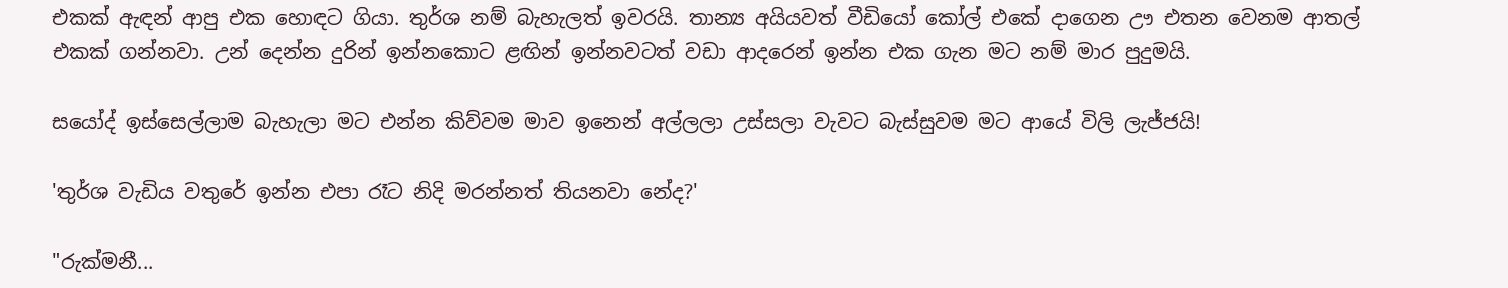එකක් ඇඳන් ආපු එක හොඳට ගියා. තුර්ශ නම් බැහැලත් ඉවරයි. තාන්‍ය අයියවත් වීඩියෝ කෝල් එකේ දාගෙන ඌ එතන වෙනම ආතල් එකක් ගන්නවා. උන් දෙන්න දුරින් ඉන්නකොට ළඟින් ඉන්නවටත් වඩා ආදරෙන් ඉන්න එක ගැන මට නම් මාර පුදුමයි.

සයෝද් ඉස්සෙල්ලාම බැහැලා මට එන්න කිව්වම මාව ඉනෙන් අල්ලලා උස්සලා වැවට බැස්සුවම මට ආයේ විලි ලැජ්ජයි!

'තුර්ශ වැඩිය වතුරේ ඉන්න එපා රෑට නිදි මරන්නත් තියනවා නේද?'

"රුක්මනී...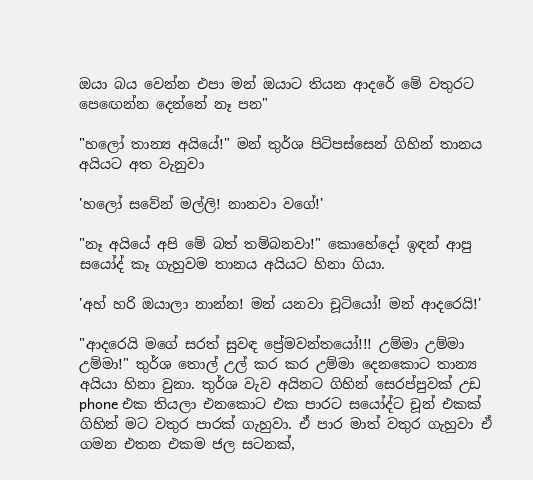ඔයා බය වෙන්න එපා මන් ඔයාට තියන ආදරේ මේ වතුරට පෙඟෙන්න දෙන්නේ නෑ පන"

"හලෝ තාන්‍ය අයියේ!" මන් තුර්ශ පිටිපස්සෙන් ගිහින් තානය අයියට අත වැනුවා

'හලෝ සවේන් මල්ලි! නානවා වගේ!'

"නෑ අයියේ අපි මේ බත් තම්බනවා!" කොහේදෝ ඉඳන් ආපු සයෝද් කෑ ගැහුවම තානය අයියට හිනා ගියා.

'අහ් හරි ඔයාලා නාන්න! මන් යනවා චූටියෝ! මන් ආදරෙයි!'

"ආදරෙයි මගේ සරත් සුවඳ ප්‍රේමවන්තයෝ!!! උම්මා උම්මා උම්මා!" තුර්ශ තොල් උල් කර කර උම්මා දෙනකොට තාන්‍ය අයියා හිනා වුනා. තුර්ශ වැව අයිනට ගිහින් සෙරප්පුවක් උඩ phone එක තියලා එනකොට එක පාරට සයෝද්ට චූන් එකක් ගිහින් මට වතුර පාරක් ගැහුවා. ඒ පාර මාත් වතුර ගැහුවා ඒ ගමන එතන එකම ජල සටනක්,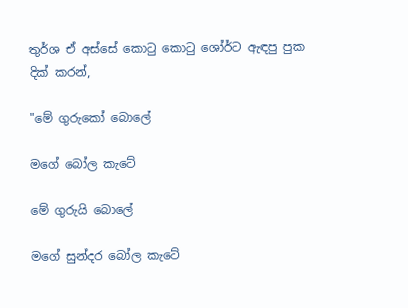තුර්ශ ඒ අස්සේ කොටු කොටු ශෝර්ට ඇඳපු පුක දික් කරන්,

"මේ ගුරුකෝ බොලේ

මගේ බෝල කැටේ

මේ ගුරුයි බොලේ

මගේ සුන්දර බෝල කැටේ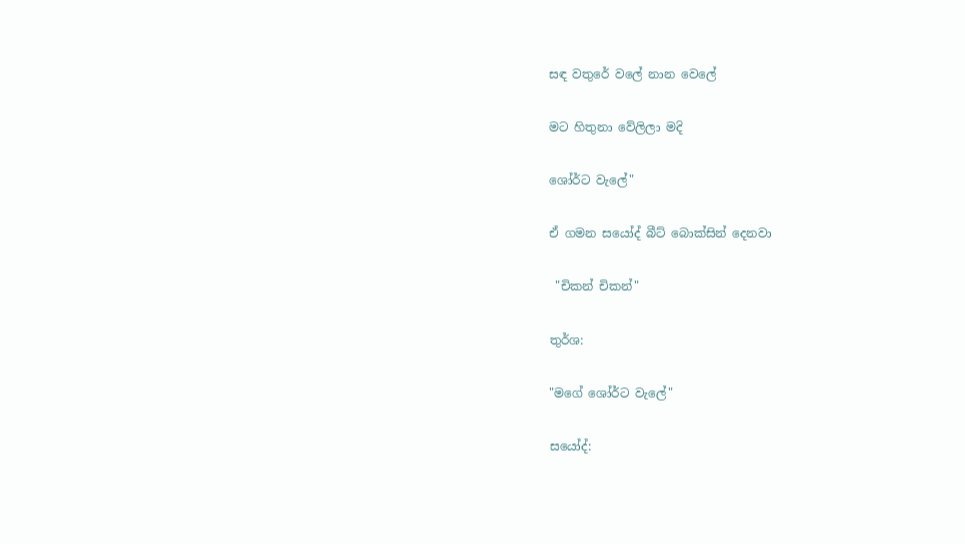සඳ වතුරේ වලේ නාන වෙලේ

මට හිතුනා වේලිලා මදි

ශෝර්ට වැලේ"

ඒ ගමන සයෝද් බීට් බොක්සින් දෙනවා

 "චිකන් චිකන්"

තුර්ශ:

"මගේ ශෝර්ට වැලේ"

සයෝද්: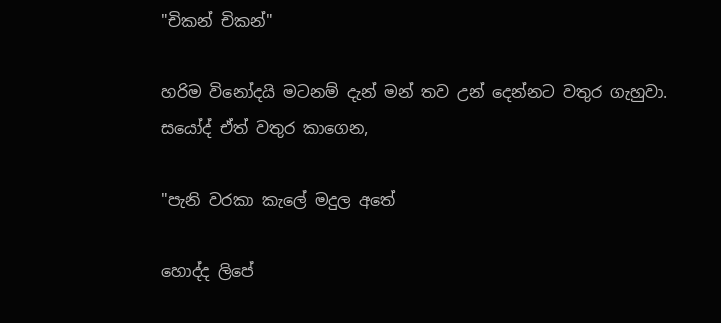"චිකන් චිකන්"

හරිම විනෝදයි මටනම් දැන් මන් තව උන් දෙන්නට වතුර ගැහුවා. සයෝද් ඒත් වතුර කාගෙන,

"පැනි වරකා කැලේ මදුල අතේ

හොද්ද ලිපේ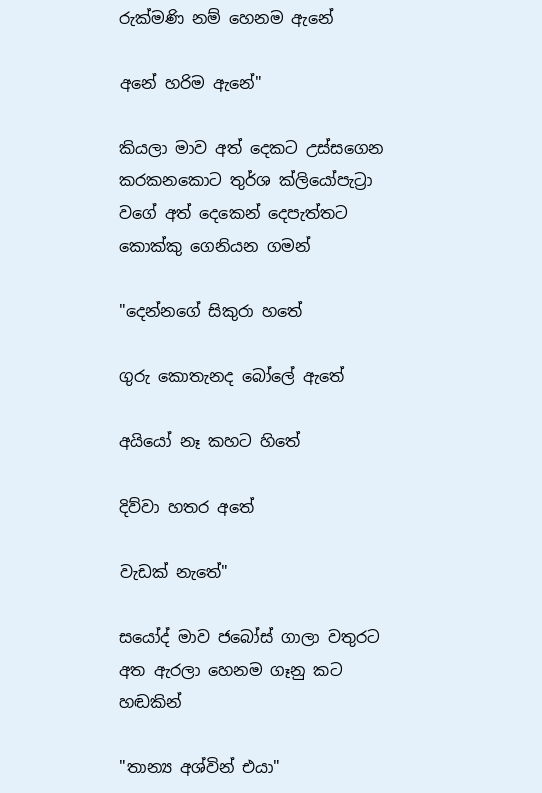රුක්මණි නම් හෙනම ඇනේ

අනේ හරිම ඇනේ"

කියලා මාව අත් දෙකට උස්සගෙන කරකනකොට තුර්ශ ක්ලියෝපැට්‍රා වගේ අත් දෙකෙන් දෙපැත්තට කොක්කු ගෙනියන ගමන්

"දෙන්නගේ සිකුරා හතේ

ගුරු කොතැනද බෝලේ ඇතේ

අයියෝ නෑ කහට හිතේ

දිව්වා හතර අතේ

වැඩක් නැතේ"

සයෝද් මාව ජබෝස් ගාලා වතුරට අත ඇරලා හෙනම ගෑනු කට හඬකින්

"තාන්‍ය අශ්වින් එයා"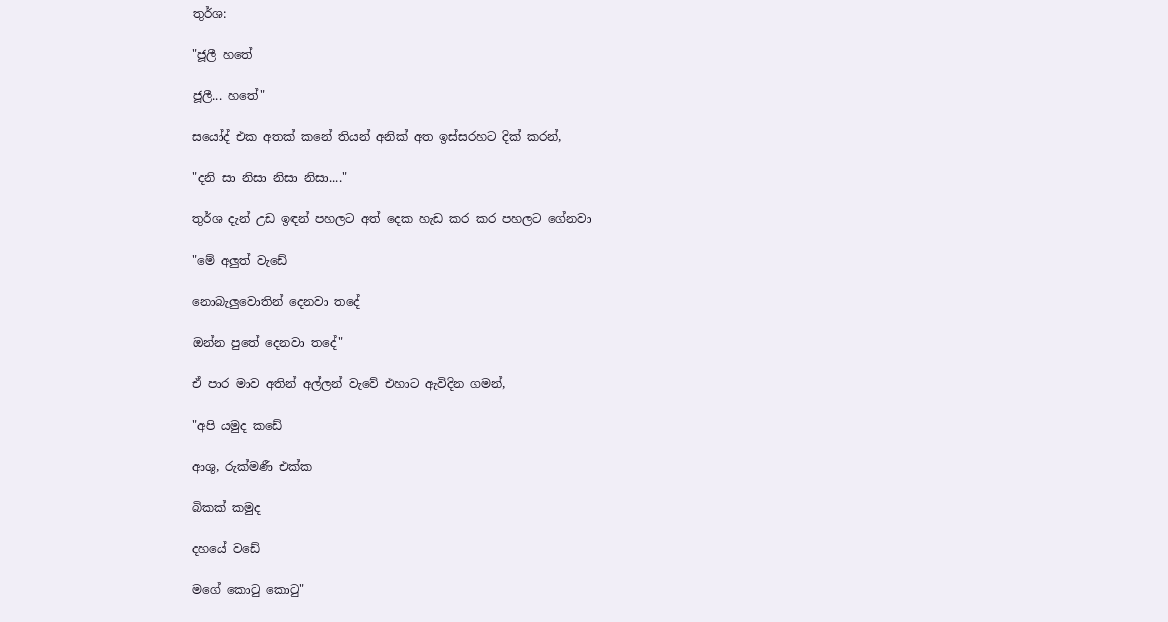තුර්ශ:

"ජූලී හතේ

ජූලී... හතේ"

සයෝද් එක අතක් කනේ තියන් අනික් අත ඉස්සරහට දික් කරන්,

"දනි සා නිසා නිසා නිසා...."

තුර්ශ දැන් උඩ ඉඳන් පහලට අත් දෙක හැඩ කර කර පහලට ගේනවා

"මේ අලුත් වැඩේ

නොබැලුවොතින් දෙනවා තදේ

ඔන්න පුතේ දෙනවා තදේ"

ඒ පාර මාව අතින් අල්ලන් වැවේ එහාට ඇවිදින ගමන්,

"අපි යමුද කඩේ

ආශු, රුක්මණී එක්ක

බිකක් කමුද

දහයේ වඩේ

මගේ කොටු කොටු"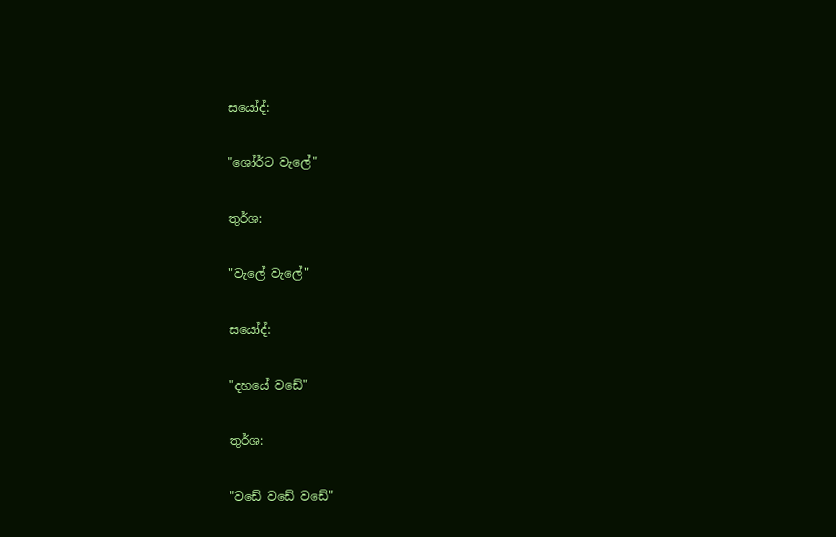සයෝද්:

"ශෝර්ට වැලේ"

තුර්ශ:

"වැලේ වැලේ"

සයෝද්:

"දහයේ වඩේ"

තුර්ශ:

"වඩේ වඩේ වඩේ"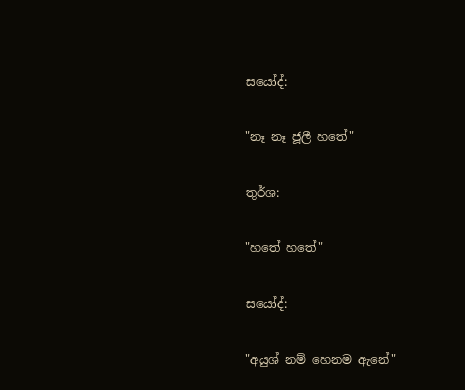සයෝද්:

"නෑ නෑ ජූලී හතේ"

තුර්ශ:

"හතේ හතේ"

සයෝද්:

"අයුශ් නම් හෙනම ඇනේ"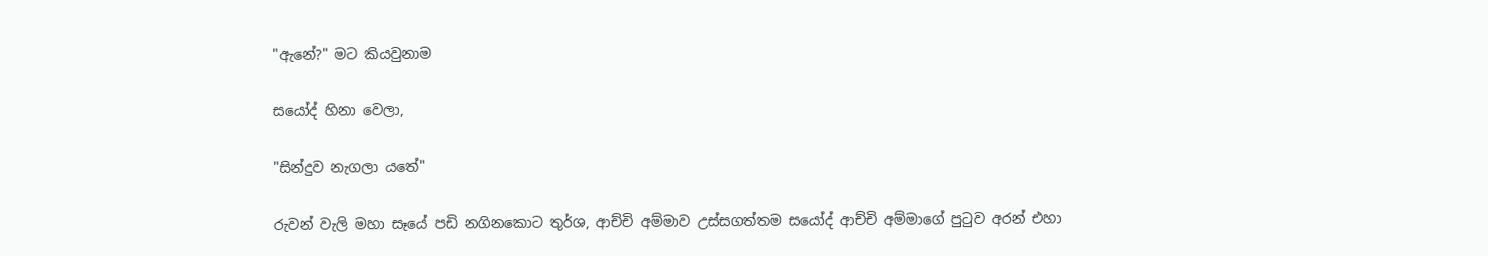"ඇනේ?" මට කියවුනාම

සයෝද් හිනා වෙලා,

"සින්දුව නැගලා යතේ"

රුවන් වැලි මහා සෑයේ පඩි නගිනකොට තුර්ශ, ආච්චි අම්මාව උස්සගත්තම සයෝද් ආච්චි අම්මාගේ පුටුව අරන් එහා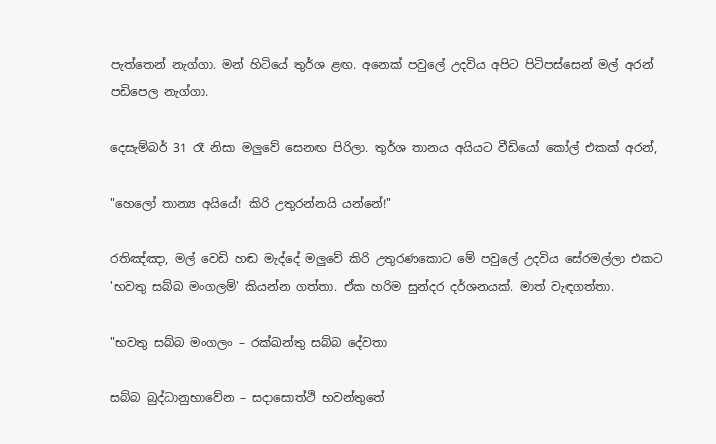පැත්තෙන් නැග්ගා. මන් හිටියේ තුර්ශ ළඟ. අනෙක් පවුලේ උදවිය අපිට පිටිපස්සෙන් මල් අරන් පඩිපෙල නැග්ගා.

දෙසැම්බර් 31 රෑ නිසා මලුවේ සෙනඟ පිරිලා. තුර්ශ තානය අයියට වීඩියෝ කෝල් එකක් අරන්,

"හෙලෝ තාන්‍ය අයියේ! කිරි උතුරන්නයි යන්නේ!"

රතිඤ්ඤා, මල් වෙඩි හඬ මැද්දේ මලුවේ කිරි උතුරණකොට මේ පවුලේ උදවිය සේරමල්ලා එකට 'භවතු සබ්බ මංගලම්' කියන්න ගත්තා. ඒක හරිම සුන්දර දර්ශනයක්. මාත් වැඳගත්තා.

"භවතු සබ්බ මංගලං – රක්ඛන්තු සබ්බ දේවතා

සබ්බ බුද්ධානුභාවේන – සදාසොත්ථි භවන්තුතේ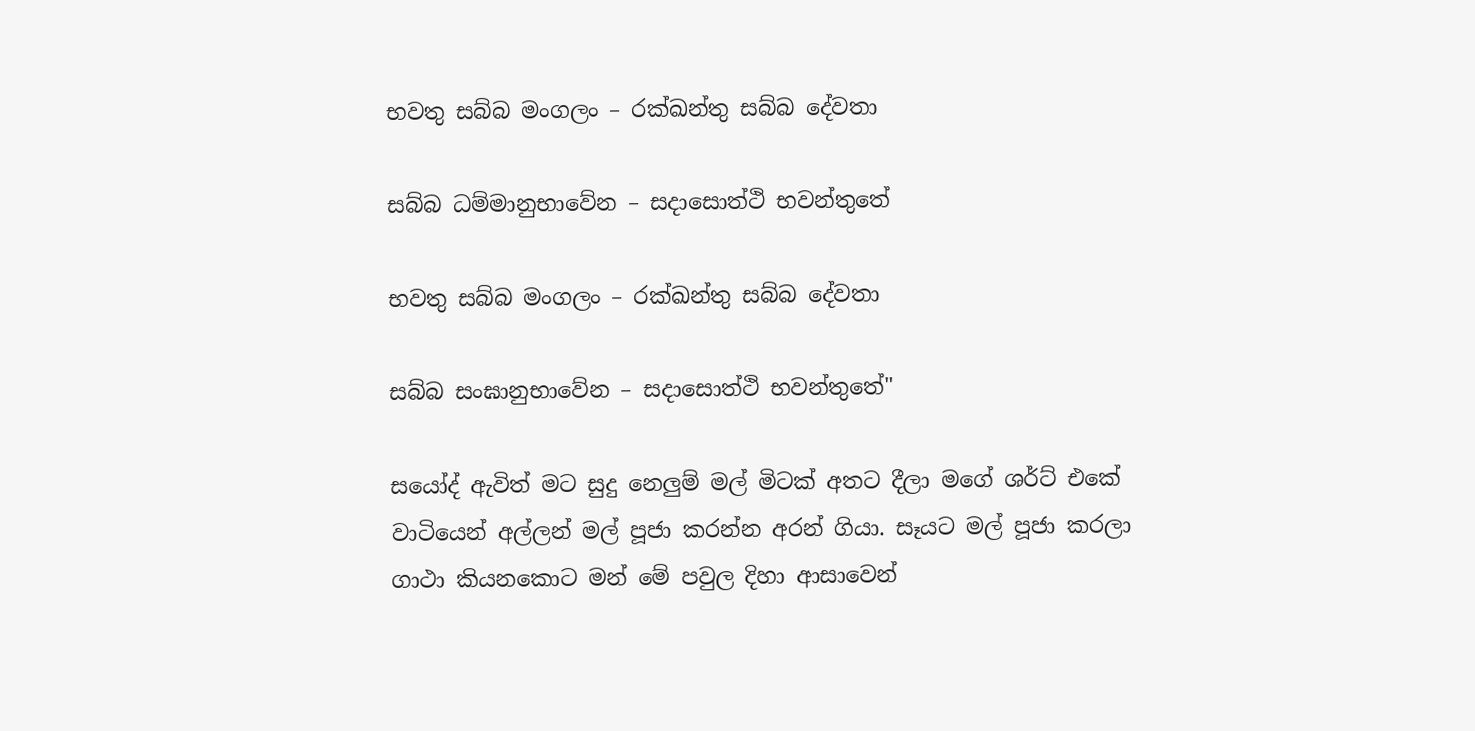භවතු සබ්බ මංගලං – රක්ඛන්තු සබ්බ දේවතා

සබ්බ ධම්මානුභාවේන – සදාසොත්ථි භවන්තුතේ

භවතු සබ්බ මංගලං – රක්ඛන්තු සබ්බ දේවතා

සබ්බ සංඝානුභාවේන – සදාසොත්ථි භවන්තුතේ"

සයෝද් ඇවිත් මට සුදු නෙලුම් මල් මිටක් අතට දීලා මගේ ශර්ට් එකේ වාටියෙන් අල්ලන් මල් පූජා කරන්න අරන් ගියා. සෑයට මල් පූජා කරලා ගාථා කියනකොට මන් මේ පවුල දිහා ආසාවෙන්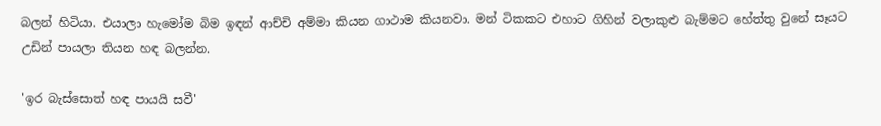බලන් හිටියා. එයාලා හැමෝම බිම ඉඳන් ආච්චි අම්මා කියන ගාථාම කියනවා. මන් ටිකකට එහාට ගිහින් වලාකුළු බැම්මට හේත්තු වුනේ සෑයට උඩින් පායලා තියන හඳ බලන්න.

'ඉර බැස්සොත් හඳ පායයි සවී'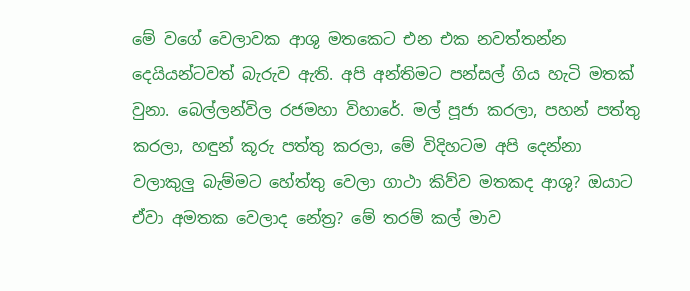මේ වගේ වෙලාවක ආශු මතකෙට එන එක නවත්තන්න දෙයියන්ටවත් බැරුව ඇති. අපි අන්තිමට පන්සල් ගිය හැටි මතක් වුනා. බෙල්ලන්විල රජමහා විහාරේ. මල් පූජා කරලා, පහන් පත්තු කරලා, හඳුන් කූරු පත්තු කරලා, මේ විදිහටම අපි දෙන්නා වලාකුලු බැම්මට හේත්තු වෙලා ගාථා කිව්ව මතකද ආශු? ඔයාට ඒවා අමතක වෙලාද නේත්‍ර? මේ තරම් කල් මාව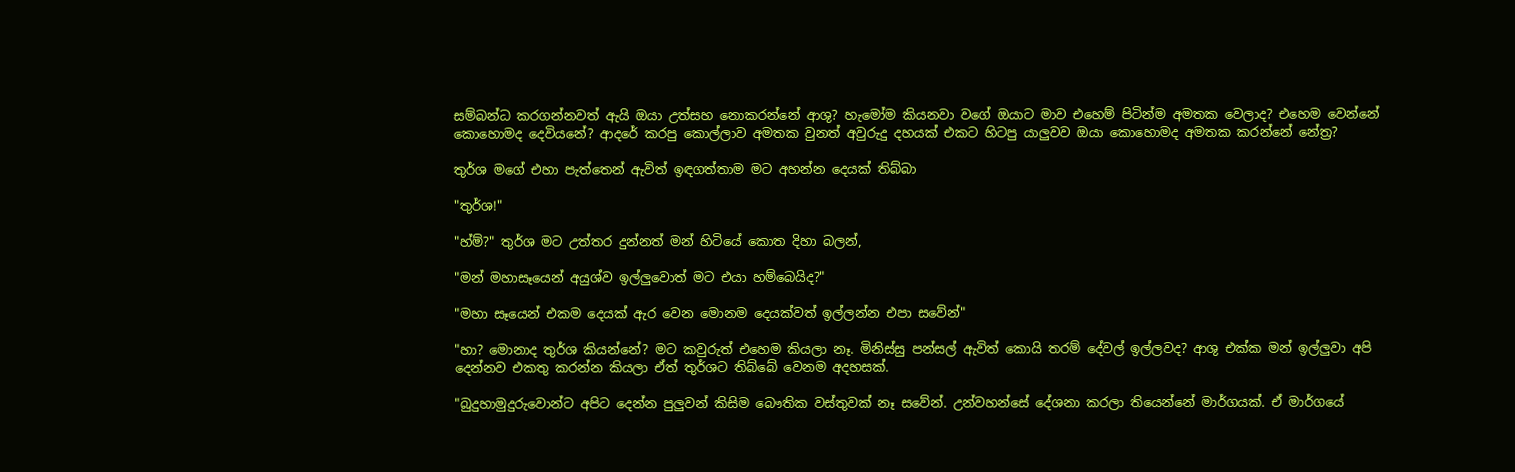සම්බන්ධ කරගන්නවත් ඇයි ඔයා උත්සහ නොකරන්නේ ආශු? හැමෝම කියනවා වගේ ඔයාට මාව එහෙම් පිටින්ම අමතක වෙලාද? එහෙම වෙන්නේ කොහොමද දෙවියනේ? ආදරේ කරපු කොල්ලාව අමතක වුනත් අවුරුදු දහයක් එකට හිටපු යාලුවව ඔයා කොහොමද අමතක කරන්නේ නේත්‍ර?

තුර්ශ මගේ එහා පැත්තෙන් ඇවිත් ඉඳගත්තාම මට අහන්න දෙයක් තිබ්බා

"තුර්ශ!"

"හ්ම්?" තුර්ශ මට උත්තර දුන්නත් මන් හිටියේ කොත දිහා බලන්,

"මන් මහාසෑයෙන් අයුශ්ව ඉල්ලුවොත් මට එයා හම්බෙයිද?"

"මහා සෑයෙන් එකම දෙයක් ඇර වෙන මොනම දෙයක්වත් ඉල්ලන්න එපා සවේන්"

"හා? මොනාද තුර්ශ කියන්නේ? මට කවුරුත් එහෙම කියලා නෑ. මිනිස්සු පන්සල් ඇවිත් කොයි තරම් දේවල් ඉල්ලවද? ආශු එක්ක මන් ඉල්ලුවා අපි දෙන්නව එකතු කරන්න කියලා ඒත් තුර්ශට තිබ්බේ වෙනම අදහසක්.

"බුදුහාමුදුරුවොන්ට අපිට දෙන්න පුලුවන් කිසිම බෞතික වස්‍තුවක් නෑ සවේන්. උන්වහන්සේ දේශනා කරලා තියෙන්නේ මාර්ගයක්. ඒ මාර්ගයේ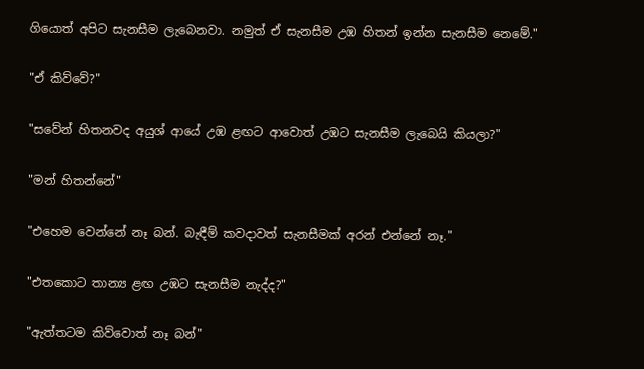ගියොත් අපිට සැනසීම ලැබෙනවා. නමුත් ඒ සැනසීම උඹ හිතන් ඉන්න සැනසීම නෙමේ."

"ඒ කිව්වේ?"

"සවේන් හිතනවද අයුශ් ආයේ උඹ ළඟට ආවොත් උඹට සැනසීම ලැබෙයි කියලා?"

"මන් හිතන්නේ"

"එහෙම වෙන්නේ නෑ බන්. බැඳීම් කවදාවත් සැනසීමක් අරන් එන්නේ නෑ."

"එතකොට තාන්‍ය ළඟ උඹට සැනසීම නැද්ද?"

"ඇත්තටම කිව්වොත් නෑ බන්"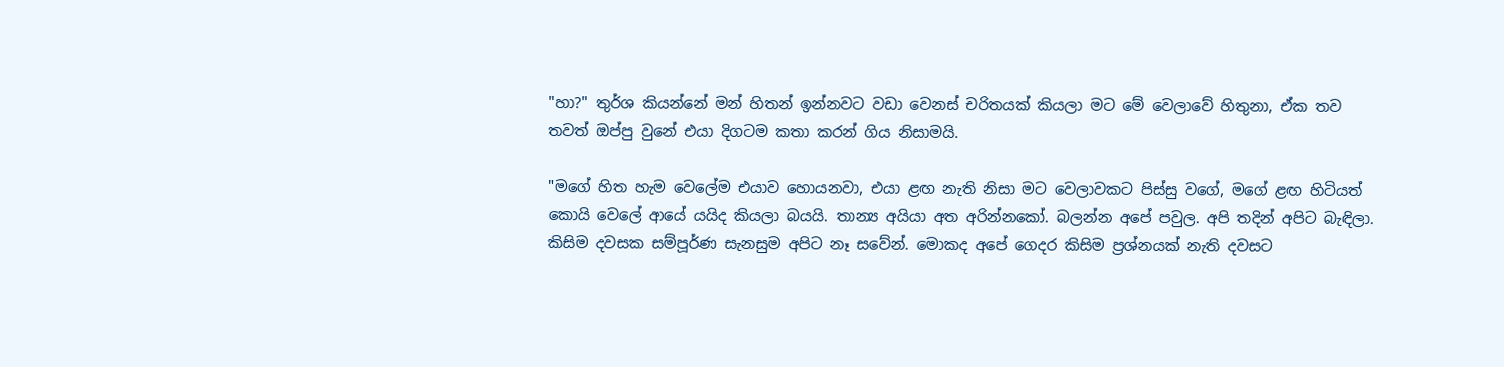"හා?" තුර්ශ කියන්නේ මන් හිතන් ඉන්නවට වඩා වෙනස් චරිතයක් කියලා මට මේ වෙලාවේ හිතුනා, ඒක තව තවත් ඔප්පු වුනේ එයා දිගටම කතා කරන් ගිය නිසාමයි.

"මගේ හිත හැම වෙලේම එයාව හොයනවා, එයා ළඟ නැති නිසා මට වෙලාවකට පිස්සු වගේ, මගේ ළඟ හිටියත් කොයි වෙලේ ආයේ යයිද කියලා බයයි. තාන්‍ය අයියා අත අරින්නකෝ. බලන්න අපේ පවුල. අපි තදින් අපිට බැඳිලා. කිසිම දවසක සම්පූර්ණ සැනසුම අපිට නෑ සවේන්. මොකද අපේ ගෙදර කිසිම ප්‍රශ්නයක් නැති දවසට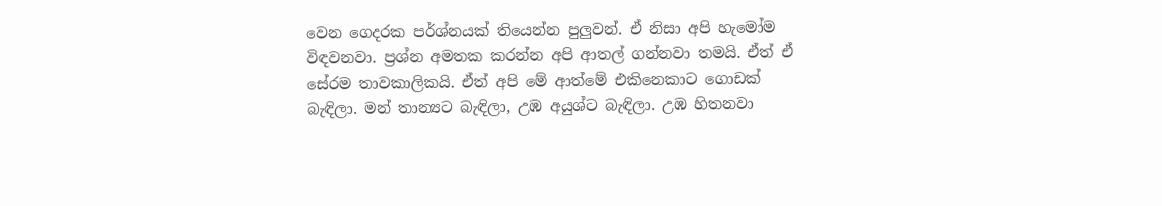වෙන ගෙදරක පර්ශ්නයක් තියෙන්න පුලුවන්. ඒ නිසා අපි හැමෝම විඳවනවා. ප්‍රශ්න අමතක කරන්න අපි ආතල් ගන්නවා තමයි. ඒත් ඒ සේරම තාවකාලිකයි. ඒත් අපි මේ ආත්මේ එකිනෙකාට ගොඩක් බැඳිලා. මන් තාන්‍යට බැඳිලා, උඹ අයුශ්ට බැඳිලා. උඹ හිතනවා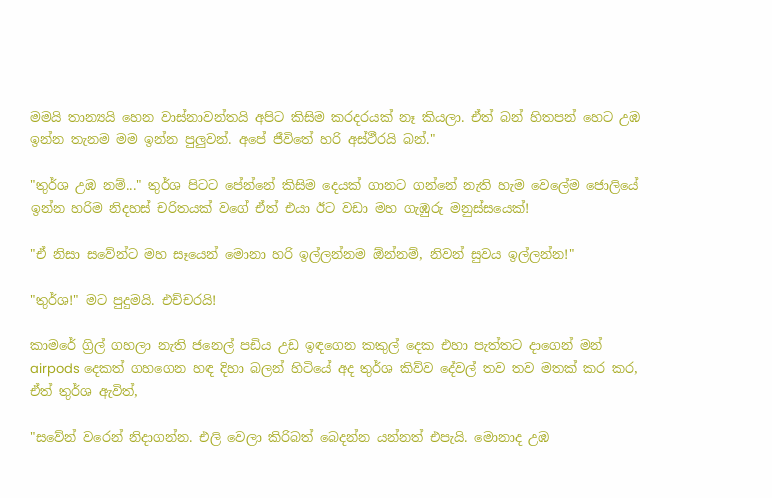මමයි තාන්‍යයි හෙන වාස්නාවන්තයි අපිට කිසිම කරදරයක් නෑ කියලා. ඒත් බන් හිතපන් හෙට උඹ ඉන්න තැනම මම ඉන්න පුලුවන්. අපේ ජීවිතේ හරි අස්ථීරයි බන්."

"තුර්ශ උඹ නම්..." තුර්ශ පිටට පේන්නේ කිසිම දෙයක් ගානට ගන්නේ නැති හැම වෙලේම ජොලියේ ඉන්න හරිම නිදහස් චරිතයක් වගේ ඒත් එයා ඊට වඩා මහ ගැඹුරු මනුස්සයෙක්!

"ඒ නිසා සවේන්ට මහ සෑයෙන් මොනා හරි ඉල්ලන්නම ඕන්නම්, නිවන් සුවය ඉල්ලන්න!"

"තුර්ශ!" මට පුදුමයි. එච්චරයි!

කාමරේ ග්‍රිල් ගහලා නැති ජනෙල් පඩිය උඩ ඉඳගෙන කකුල් දෙක එහා පැත්තට දාගෙන් මන් airpods දෙකත් ගහගෙන හඳ දිහා බලන් හිටියේ අද තුර්ශ කිව්ව දේවල් තව තව මතක් කර කර, ඒත් තුර්ශ ඇවිත්,

"සවේන් වරෙන් නිදාගන්න. එලි වෙලා කිරිබත් බෙදන්න යන්නත් එපැයි. මොනාද උඹ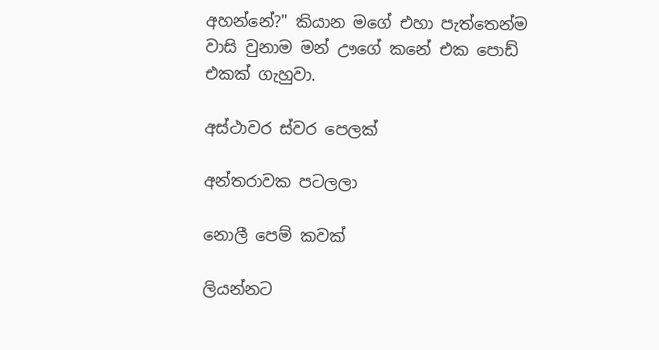අහන්නේ?" කියාන මගේ එහා පැත්තෙන්ම වාසි වුනාම මන් ඌගේ කනේ එක පොඩ් එකක් ගැහුවා.

අස්ථාවර ස්වර පෙලක්

අන්තරාවක පටලලා

නොලී පෙම් කවක්

ලියන්නට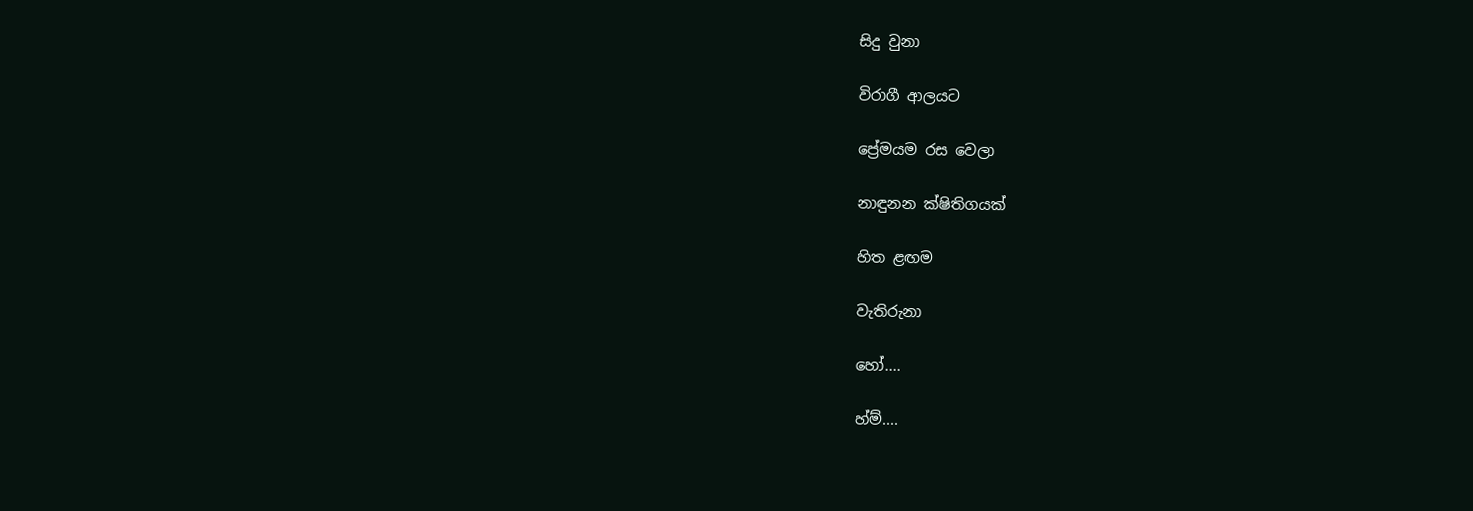සිදු වුනා

විරාගී ආලයට

ප්‍රේමයම රස වෙලා

නාඳුනන ක්ෂිතිගයක්

හිත ළඟම

වැතිරුනා

හෝ....

හ්ම්....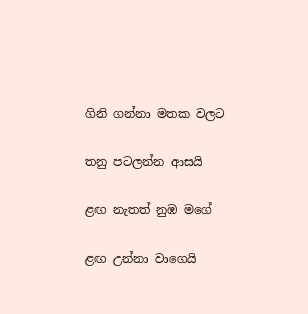ගිනි ගන්නා මතක වලට

තනු පටලන්න ආසයි

ළඟ නැතත් නුඹ මගේ

ළඟ උන්නා වාගෙයි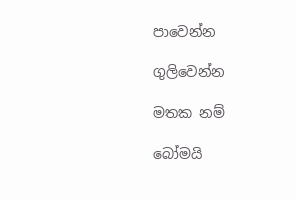පාවෙන්න

ගුලිවෙන්න

මතක නම්

බෝමයි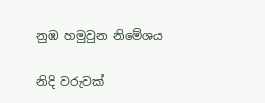නුඹ හමුවුන නිමේශය

නිදි වරුවක්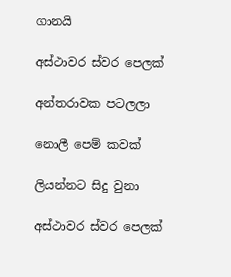ගානයි

අස්ථාවර ස්වර පෙලක්

අන්තරාවක පටලලා

නොලී පෙම් කවක්

ලියන්නට සිදු වුනා

අස්ථාවර ස්වර පෙලක්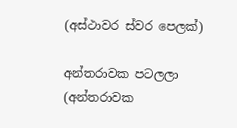(අස්ථාවර ස්වර පෙලක්)

අන්තරාවක පටලලා (අන්තරාවක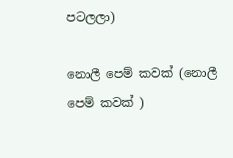පටලලා)

නොලී පෙම් කවක් (නොලී පෙම් කවක් )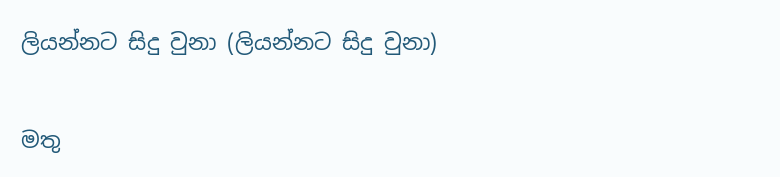ලියන්නට සිදු වුනා (ලියන්නට සිදු වුනා)

මතු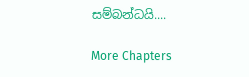සම්බන්ධයි....

More Chapters